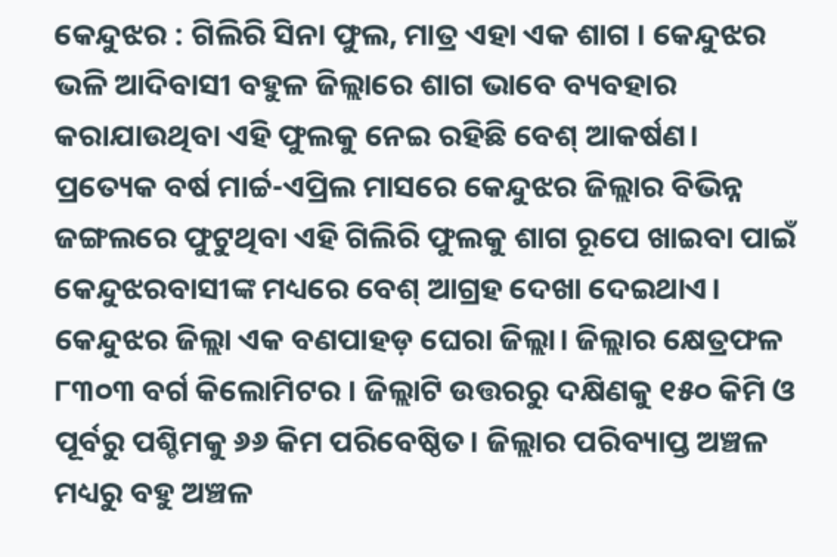କେନ୍ଦୁଝର : ଗିଲିରି ସିନା ଫୁଲ, ମାତ୍ର ଏହା ଏକ ଶାଗ । କେନ୍ଦୁଝର ଭଳି ଆଦିବାସୀ ବହୁଳ ଜିଲ୍ଲାରେ ଶାଗ ଭାବେ ବ୍ୟବହାର କରାଯାଉଥିବା ଏହି ଫୁଲକୁ ନେଇ ରହିଛି ବେଶ୍ ଆକର୍ଷଣ। ପ୍ରତ୍ୟେକ ବର୍ଷ ମାର୍ଚ୍ଚ-ଏପ୍ରିଲ ମାସରେ କେନ୍ଦୁଝର ଜିଲ୍ଲାର ବିଭିନ୍ନ ଜଙ୍ଗଲରେ ଫୁଟୁଥିବା ଏହି ଗିଲିରି ଫୁଲକୁ ଶାଗ ରୂପେ ଖାଇବା ପାଇଁ କେନ୍ଦୁଝରବାସୀଙ୍କ ମଧ୍ୟରେ ବେଶ୍ ଆଗ୍ରହ ଦେଖା ଦେଇଥାଏ।
କେନ୍ଦୁଝର ଜିଲ୍ଲା ଏକ ବଣପାହଡ଼ ଘେରା ଜିଲ୍ଲା। ଜିଲ୍ଲାର କ୍ଷେତ୍ରଫଳ ୮୩୦୩ ବର୍ଗ କିଲୋମିଟର । ଜିଲ୍ଲାଟି ଉତ୍ତରରୁ ଦକ୍ଷିଣକୁ ୧୫୦ କିମି ଓ ପୂର୍ବରୁ ପଶ୍ଚିମକୁ ୬୬ କିମ ପରିବେଷ୍ଠିତ। ଜିଲ୍ଲାର ପରିବ୍ୟାପ୍ତ ଅଞ୍ଚଳ ମଧ୍ୟରୁ ବହୁ ଅଞ୍ଚଳ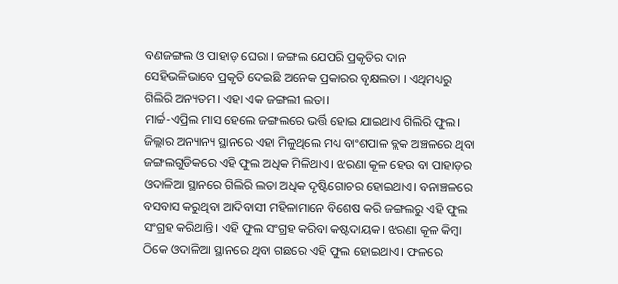ବଣଜଙ୍ଗଲ ଓ ପାହାଡ଼ ଘେରା । ଜଙ୍ଗଲ ଯେପରି ପ୍ରକୃତିର ଦାନ ସେହିଭଳିଭାବେ ପ୍ରକୃତି ଦେଇଛି ଅନେକ ପ୍ରକାରର ବୃକ୍ଷଲତା । ଏଥିମଧ୍ୟରୁ ଗିଲିରି ଅନ୍ୟତମ। ଏହା ଏକ ଜଙ୍ଗଲୀ ଲତା।
ମାର୍ଚ୍ଚ-ଏପ୍ରିଲ ମାସ ହେଲେ ଜଙ୍ଗଲରେ ଭର୍ତ୍ତି ହୋଇ ଯାଇଥାଏ ଗିଲିରି ଫୁଲ। ଜିଲ୍ଲାର ଅନ୍ୟାନ୍ୟ ସ୍ଥାନରେ ଏହା ମିଳୁଥିଲେ ମଧ୍ୟ ବାଂଶପାଳ ବ୍ଲକ ଅଞ୍ଚଳରେ ଥିବା ଜଙ୍ଗଲଗୁଡିକରେ ଏହି ଫୁଲ ଅଧିକ ମିଳିଥାଏ। ଝରଣା କୂଳ ହେଉ ବା ପାହାଡ଼ର ଓଦାଳିଆ ସ୍ଥାନରେ ଗିଲିରି ଲତା ଅଧିକ ଦୃଷ୍ଟିଗୋଚର ହୋଇଥାଏ। ବନାଞ୍ଚଳରେ ବସବାସ କରୁଥିବା ଆଦିବାସୀ ମହିଳାମାନେ ବିଶେଷ କରି ଜଙ୍ଗଲରୁ ଏହି ଫୁଲ ସଂଗ୍ରହ କରିଥାନ୍ତି। ଏହି ଫୁଲ ସଂଗ୍ରହ କରିବା କଷ୍ଟଦାୟକ। ଝରଣା କୂଳ କିମ୍ବା ଠିକେ ଓଦାଳିଆ ସ୍ଥାନରେ ଥିବା ଗଛରେ ଏହି ଫୁଲ ହୋଇଥାଏ। ଫଳରେ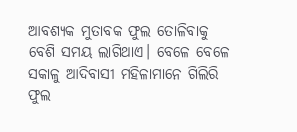ଆବଶ୍ୟକ ମୁତାବକ ଫୁଲ ତୋଳିବାକୁ ବେଶି ସମୟ ଲାଗିଥାଏ। ବେଳେ ବେଳେ ସକାଳୁ ଆଦିବାସୀ ମହିଳାମାନେ ଗିଲିରି ଫୁଲ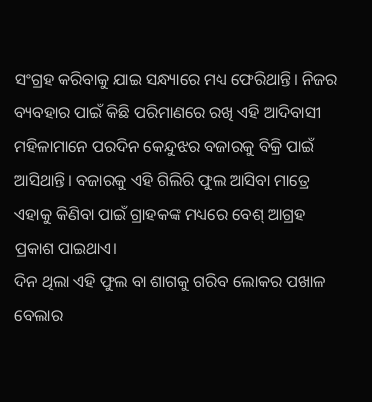ସଂଗ୍ରହ କରିବାକୁ ଯାଇ ସନ୍ଧ୍ୟାରେ ମଧ୍ୟ ଫେରିଥାନ୍ତି। ନିଜର ବ୍ୟବହାର ପାଇଁ କିଛି ପରିମାଣରେ ରଖି ଏହି ଆଦିବାସୀ ମହିଳାମାନେ ପରଦିନ କେନ୍ଦୁଝର ବଜାରକୁ ବିକ୍ରି ପାଇଁ ଆସିଥାନ୍ତି। ବଜାରକୁ ଏହି ଗିଲିରି ଫୁଲ ଆସିବା ମାତ୍ରେ ଏହାକୁ କିଣିବା ପାଇଁ ଗ୍ରାହକଙ୍କ ମଧ୍ୟରେ ବେଶ୍ ଆଗ୍ରହ ପ୍ରକାଶ ପାଇଥାଏ।
ଦିନ ଥିଲା ଏହି ଫୁଲ ବା ଶାଗକୁ ଗରିବ ଲୋକର ପଖାଳ ବେଲାର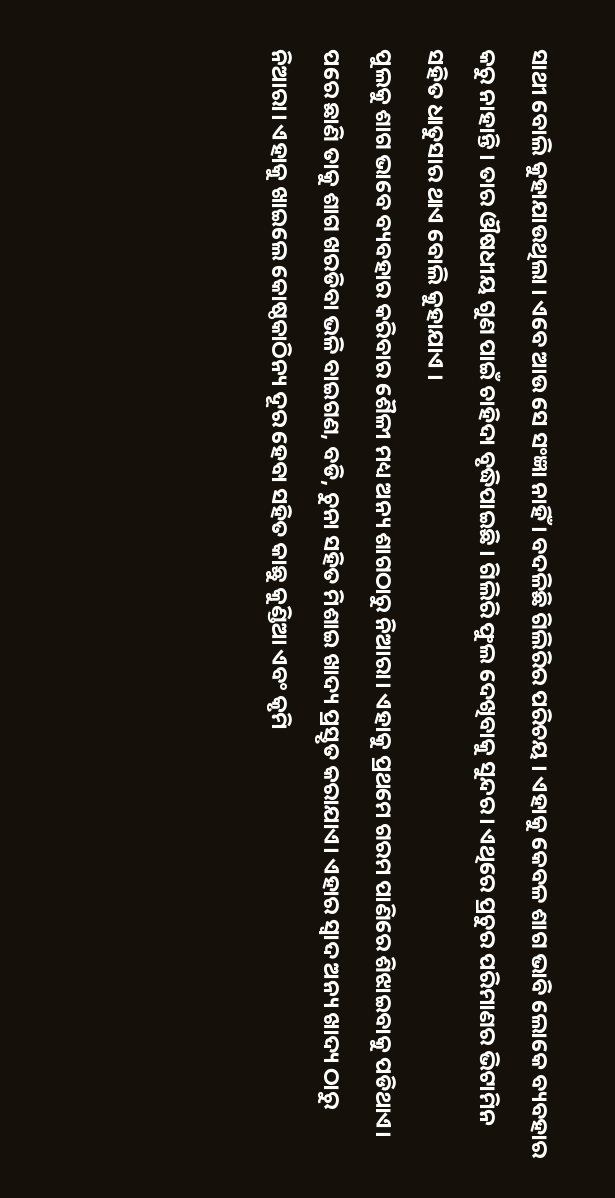ସାଥୀ ବୋଲି କୁହାଯାଉଥିଲା । ଏବେ ଆଉ ସେ ସଂଜ୍ଞା ନାହିଁ । ବଦଳିଛି ଗିଲିରିର ପରିଚୟ । ଏହାକୁ କେବଳ ଶାଗ ଭାବି ଲୋକେ ବ୍ୟବହାର କରୁ ନାହାନ୍ତି । ତାର ଔଷଧୀୟ ଗୁଣ ପାଇଁ ଚାହିଦା ବୃଦ୍ଧିପାଇଛି । ଗିଲିରି ଫୁଲ ଦେଖିବାକୁ ସୁନ୍ଦର। ଏଥିରେ ପ୍ରଚୁର ପରିମାଣର ଭିଟାମିନ ସହିତ ଧାତୁସାର ଥାଏ ବୋଲି କୁହାଯାଏ ।
ପୁଲକୁ ଶାଗ ଭାବେ ବ୍ୟବହାର କରିବାର ଶୈଳୀ ମଧ୍ୟ ଅନ୍ୟ ଶାଗଠାରୁ ନିଆରା। ଏହାକୁ ପ୍ରଥମେ ଗରମ ପାଣିରେ ଶିଝାଇବାକୁ ପଡିଥାଏ। ପରେ ଛାଣି ତାକୁ ଶାଗ ଖରଡିବା ଭଳି ବାଇଗଣ, ବଡି, ଚୁନା ସହିତ ମିଶାଇ ଖାଦ୍ୟ ପ୍ରସ୍ତୃତ କରାଯାଏ। ଏହାର ସ୍ବାଦ ଅନ୍ୟ ଖାଦ୍ୟ ଠାରୁ ନିଆରା। ଏହାକୁ ଖାଇଲେ କୋଷ୍ଠକାଠିନ୍ୟ ଦୂର ହେବା ସହିତ କାଛୁ କୁଣ୍ଡିଆ ଏବଂ କୃମି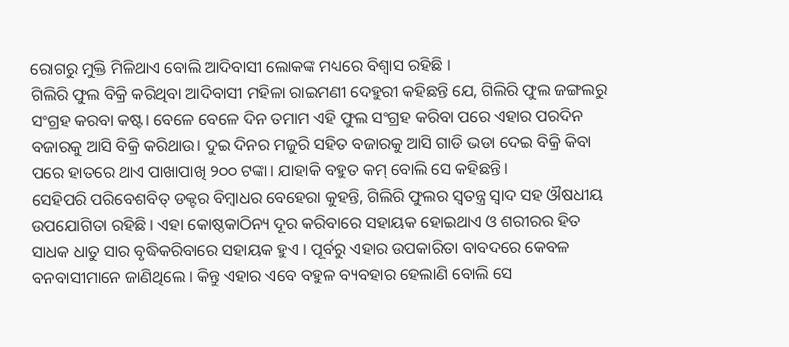ରୋଗରୁ ମୁକ୍ତି ମିଳିଥାଏ ବୋଲି ଆଦିବାସୀ ଲୋକଙ୍କ ମଧ୍ୟରେ ବିଶ୍ବାସ ରହିଛି ।
ଗିଲିରି ଫୁଲ ବିକ୍ରି କରିଥିବା ଆଦିବାସୀ ମହିଳା ରାଇମଣୀ ଦେହୁରୀ କହିଛନ୍ତି ଯେ, ଗିଲିରି ଫୁଲ ଜଙ୍ଗଲରୁ ସଂଗ୍ରହ କରବା କଷ୍ଟ। ବେଳେ ବେଳେ ଦିନ ତମାମ ଏହି ଫୁଲ ସଂଗ୍ରହ କରିବା ପରେ ଏହାର ପରଦିନ ବଜାରକୁ ଆସି ବିକ୍ରି କରିଥାଉ। ଦୁଇ ଦିନର ମଜୁରି ସହିତ ବଜାରକୁ ଆସି ଗାଡି ଭଡା ଦେଇ ବିକ୍ରି କିବା ପରେ ହାତରେ ଥାଏ ପାଖାପାଖି ୨୦୦ ଟଙ୍କା। ଯାହାକି ବହୁତ କମ୍ ବୋଲି ସେ କହିଛନ୍ତି।
ସେହିପରି ପରିବେଶବିତ୍ ଡକ୍ଟର ବିମ୍ବାଧର ବେହେରା କୁହନ୍ତି, ଗିଲିରି ଫୁଲର ସ୍ୱତନ୍ତ୍ର ସ୍ୱାଦ ସହ ଔଷଧୀୟ ଉପଯୋଗିତା ରହିଛି । ଏହା କୋଷ୍ଠକାଠିନ୍ୟ ଦୂର କରିବାରେ ସହାୟକ ହୋଇଥାଏ ଓ ଶରୀରର ହିତ ସାଧକ ଧାତୁ ସାର ବୃଦ୍ଧିକରିବାରେ ସହାୟକ ହୁଏ । ପୂର୍ବରୁ ଏହାର ଉପକାରିତା ବାବଦରେ କେବଳ ବନବାସୀମାନେ ଜାଣିଥିଲେ । କିନ୍ତୁ ଏହାର ଏବେ ବହୁଳ ବ୍ୟବହାର ହେଲାଣି ବୋଲି ସେ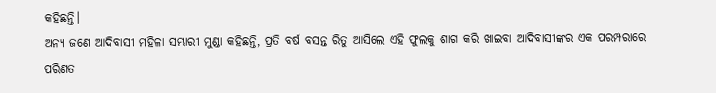କହିଛନ୍ତି।
ଅନ୍ୟ ଜଣେ ଆଦିବାସୀ ମହିଳା ସମ୍ଭାରୀ ମୁଣ୍ଡା କହିଛନ୍ତି, ପ୍ରତି ବର୍ଷ ବସନ୍ତ ରିତୁ ଆସିଲେ ଏହି ଫୁଲକୁ ଶାଗ କରି ଖାଇବା ଆଦିବାସୀଙ୍କର ଏକ ପରମ୍ପରାରେ ପରିଣତ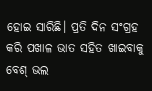ହୋଇ ସାରିଛି। ପ୍ରତି ଦିନ ସଂଗ୍ରହ କରି ପଖାଳ ଭାତ ସହିତ ଖାଇବାକୁ ବେଶ୍ ଭଲ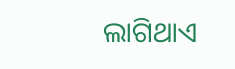ଲାଗିଥାଏ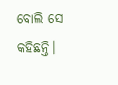ବୋଲି ସେ କହିଛନ୍ତି।